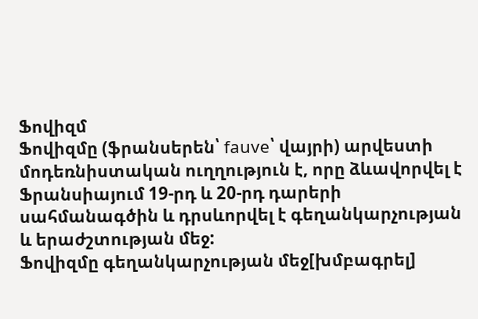Ֆովիզմ
Ֆովիզմը (ֆրանսերեն՝ fauve՝ վայրի) արվեստի մոդեռնիստական ուղղություն է, որը ձևավորվել է Ֆրանսիայում 19-րդ և 20-րդ դարերի սահմանագծին և դրսևորվել է գեղանկարչության և երաժշտության մեջ:
Ֆովիզմը գեղանկարչության մեջ[խմբագրել]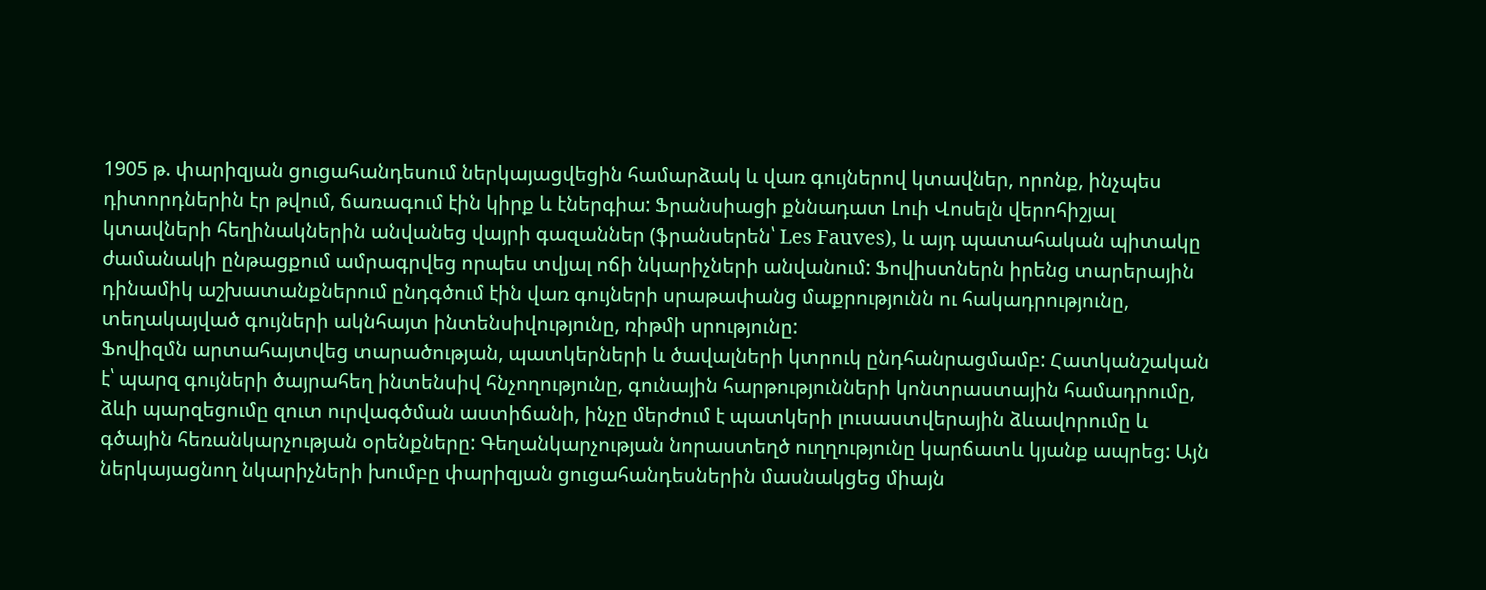1905 թ. փարիզյան ցուցահանդեսում ներկայացվեցին համարձակ և վառ գույներով կտավներ, որոնք, ինչպես դիտորդներին էր թվում, ճառագում էին կիրք և էներգիա: Ֆրանսիացի քննադատ Լուի Վոսելն վերոհիշյալ կտավների հեղինակներին անվանեց վայրի գազաններ (ֆրանսերեն՝ Les Fauves), և այդ պատահական պիտակը ժամանակի ընթացքում ամրագրվեց որպես տվյալ ոճի նկարիչների անվանում: Ֆովիստներն իրենց տարերային դինամիկ աշխատանքներում ընդգծում էին վառ գույների սրաթափանց մաքրությունն ու հակադրությունը, տեղակայված գույների ակնհայտ ինտենսիվությունը, ռիթմի սրությունը:
Ֆովիզմն արտահայտվեց տարածության, պատկերների և ծավալների կտրուկ ընդհանրացմամբ: Հատկանշական է՝ պարզ գույների ծայրահեղ ինտենսիվ հնչողությունը, գունային հարթությունների կոնտրաստային համադրումը, ձևի պարզեցումը զուտ ուրվագծման աստիճանի, ինչը մերժում է պատկերի լուսաստվերային ձևավորումը և գծային հեռանկարչության օրենքները: Գեղանկարչության նորաստեղծ ուղղությունը կարճատև կյանք ապրեց: Այն ներկայացնող նկարիչների խումբը փարիզյան ցուցահանդեսներին մասնակցեց միայն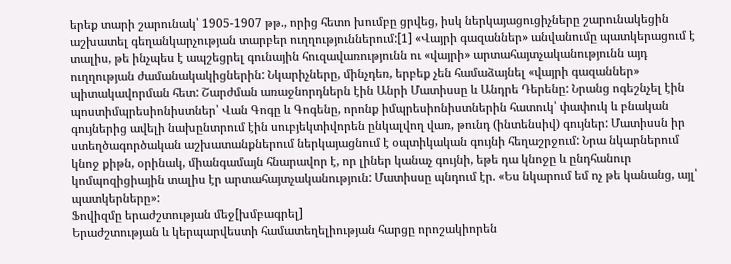երեք տարի շարունակ՝ 1905-1907 թթ., որից հետո խումբը ցրվեց, իսկ ներկայացուցիչները շարունակեցին աշխատել գեղանկարչության տարբեր ուղղություններում:[1] «Վայրի գազաններ» անվանումը պատկերացում է տալիս, թե ինչպես է ապշեցրել գունային հուզավառությունն ու «վայրի» արտահայտչականությունն այդ ուղղության ժամանակակիցներին: Նկարիչները, մինչդեռ, երբեք չեն համաձայնել «վայրի գազաններ» պիտակավորման հետ: Շարժման առաջնորդներն էին Անրի Մատիսսը և Անդրե Դերենը: Նրանց ոգեշնչել էին պոստիմպրեսիոնիստներ՝ Վան Գոգը և Գոգենը, որոնք իմպրեսիոնիստներին հատուկ՝ փափուկ և բնական գույներից ավելի նախընտրում էին սուբյեկտիվորեն ընկալվող վառ, թունդ (ինտենսիվ) գույներ: Մատիսսն իր ստեղծագործական աշխատանքներում ներկայացնում է օպտիկական գույնի հեղաշրջում: Նրա նկարներում կնոջ քիթն, օրինակ, միանգամայն հնարավոր է, որ լիներ կանաչ գույնի, եթե դա կնոջը և ընդհանուր կոմպոզիցիային տալիս էր արտահայտչականություն: Մատիսսը պնդում էր. «Ես նկարում եմ ոչ թե կանանց, այլ՝ պատկերները»:
Ֆովիզմը երաժշտության մեջ[խմբագրել]
Երաժշտության և կերպարվեստի համատեղելիության հարցը որոշակիորեն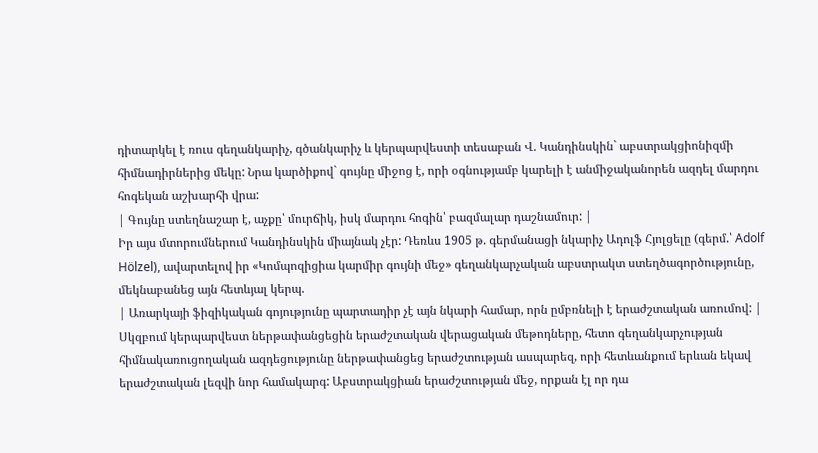դիտարկել է ռուս գեղանկարիչ, գծանկարիչ և կերպարվեստի տեսաբան Վ. Կանդինսկին` աբստրակցիոնիզմի հիմնադիրներից մեկը: Նրա կարծիքով` գույնը միջոց է, որի օգնությամբ կարելի է անմիջականորեն ազդել մարդու հոգեկան աշխարհի վրա:
| Գույնը ստեղնաշար է, աչքը՝ մուրճիկ, իսկ մարդու հոգին՝ բազմալար դաշնամուր: |
Իր այս մտորումներում Կանդինսկին միայնակ չէր: Դեռևս 1905 թ. գերմանացի նկարիչ Ադոլֆ Հյոլցելը (գերմ.՝ Adolf Hölzel), ավարտելով իր «Կոմպոզիցիա կարմիր գույնի մեջ» գեղանկարչական աբստրակտ ստեղծագործությունը, մեկնաբանեց այն հետևյալ կերպ.
| Առարկայի ֆիզիկական գոյությունը պարտադիր չէ այն նկարի համար, որն ըմբռնելի է երաժշտական առումով: |
Սկզբում կերպարվեստ ներթափանցեցին երաժշտական վերացական մեթոդները, հետո գեղանկարչության հիմնակառուցողական ազդեցությունը ներթափանցեց երաժշտության ասպարեզ, որի հետևանքում երևան եկավ երաժշտական լեզվի նոր համակարգ: Աբստրակցիան երաժշտության մեջ, որքան էլ որ դա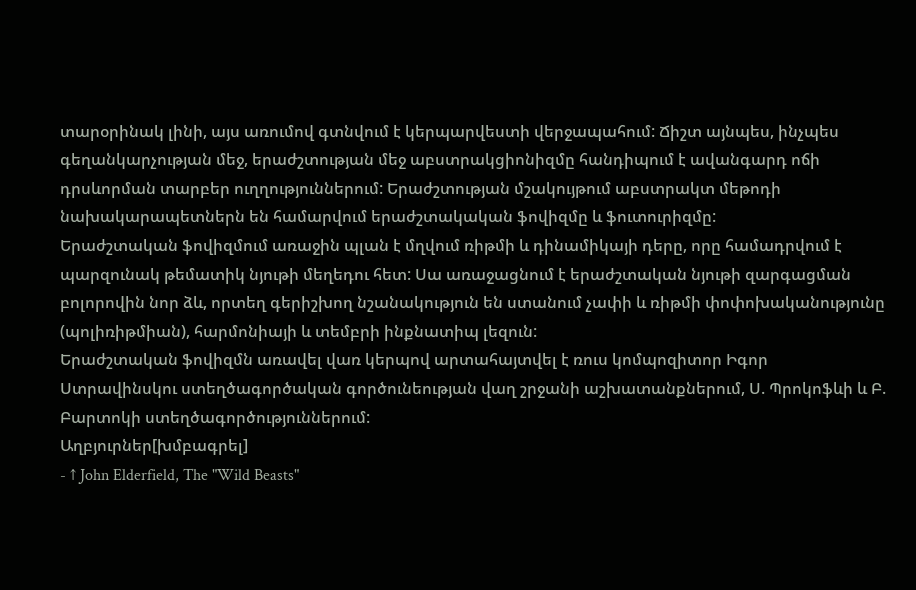տարօրինակ լինի, այս առումով գտնվում է կերպարվեստի վերջապահում: Ճիշտ այնպես, ինչպես գեղանկարչության մեջ, երաժշտության մեջ աբստրակցիոնիզմը հանդիպում է ավանգարդ ոճի դրսևորման տարբեր ուղղություններում: Երաժշտության մշակույթում աբստրակտ մեթոդի նախակարապետներն են համարվում երաժշտակական ֆովիզմը և ֆուտուրիզմը:
Երաժշտական ֆովիզմում առաջին պլան է մղվում ռիթմի և դինամիկայի դերը, որը համադրվում է պարզունակ թեմատիկ նյութի մեղեդու հետ: Սա առաջացնում է երաժշտական նյութի զարգացման բոլորովին նոր ձև, որտեղ գերիշխող նշանակություն են ստանում չափի և ռիթմի փոփոխականությունը (պոլիռիթմիան), հարմոնիայի և տեմբրի ինքնատիպ լեզուն:
Երաժշտական ֆովիզմն առավել վառ կերպով արտահայտվել է ռուս կոմպոզիտոր Իգոր Ստրավինսկու ստեղծագործական գործունեության վաղ շրջանի աշխատանքներում, Ս. Պրոկոֆևի և Բ. Բարտոկի ստեղծագործություններում:
Աղբյուրներ[խմբագրել]
- ↑ John Elderfield, The "Wild Beasts"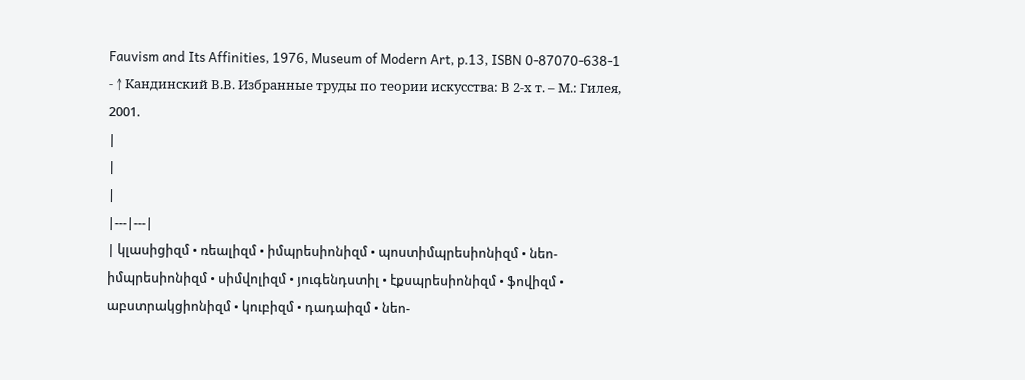Fauvism and Its Affinities, 1976, Museum of Modern Art, p.13, ISBN 0-87070-638-1
- ↑ Кандинский В.В. Избранные труды по теории искусства: В 2-х т. – М.: Гилея, 2001.
|
|
|
|---|---|
| կլասիցիզմ • ռեալիզմ • իմպրեսիոնիզմ • պոստիմպրեսիոնիզմ • նեո-իմպրեսիոնիզմ • սիմվոլիզմ • յուգենդստիլ • էքսպրեսիոնիզմ • ֆովիզմ • աբստրակցիոնիզմ • կուբիզմ • դադաիզմ • նեո-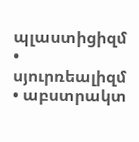պլաստիցիզմ • սյուրռեալիզմ • աբստրակտ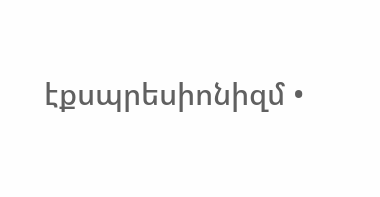էքսպրեսիոնիզմ •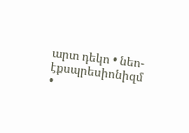արտ դեկո • նեո-էքսպրեսիոնիզմ •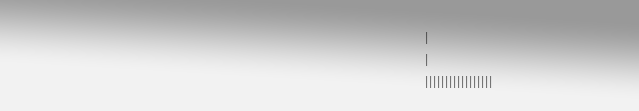|
|
|||||||||||||||||